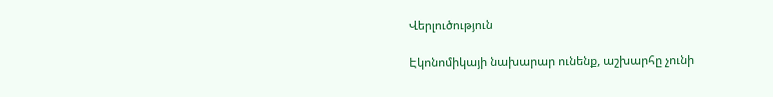Վերլուծություն

Էկոնոմիկայի նախարար ունենք, աշխարհը չունի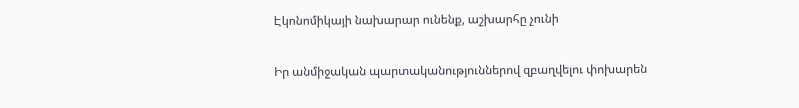Էկոնոմիկայի նախարար ունենք, աշխարհը չունի

Իր անմիջական պարտականություններով զբաղվելու փոխարեն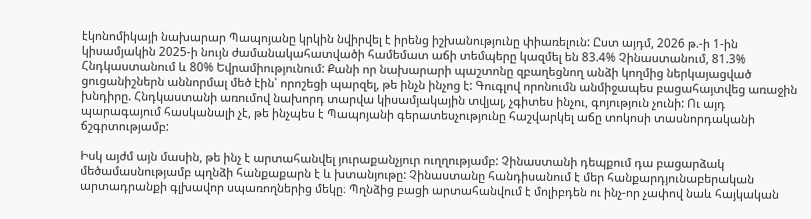էկոնոմիկայի նախարար Պապոյանը կրկին նվիրվել է իրենց իշխանությունը փիառելուն: Ըստ այդմ, 2026 թ.-ի 1-ին կիսամյակին 2025-ի նույն ժամանակահատվածի համեմատ աճի տեմպերը կազմել են 83.4% Չինաստանում, 81.3% Հնդկաստանում և 80% Եվրամիությունում: Քանի որ նախարարի պաշտոնը զբաղեցնող անձի կողմից ներկայացված ցուցանիշներն աննորմալ մեծ էին՝ որոշեցի պարզել, թե ինչն ինչոց է: Գուգլով որոնումն անմիջապես բացահայտվեց առաջին խնդիրը. Հնդկաստանի առումով նախորդ տարվա կիսամյակային տվյալ, չգիտես ինչու, գոյություն չունի: Ու այդ պարագայում հասկանալի չէ, թե ինչպես է Պապոյանի գերատեսչությունը հաշվարկել աճը տոկոսի տասնորդականի ճշգրտությամբ:

Իսկ այժմ այն մասին, թե ինչ է արտահանվել յուրաքանչյուր ուղղությամբ: Չինաստանի դեպքում դա բացարձակ մեծամասնությամբ պղնձի հանքաքարն է և խտանյութը: Չինաստանը հանդիսանում է մեր հանքարդյունաբերական արտադրանքի գլխավոր սպառողներից մեկը։ Պղնձից բացի արտահանվում է մոլիբդեն ու ինչ-որ չափով նաև հայկական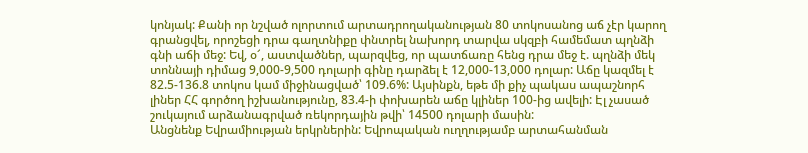կոնյակ: Քանի որ նշված ոլորտում արտադրողականության 80 տոկոսանոց աճ չէր կարող գրանցվել, որոշեցի դրա գաղտնիքը փնտրել նախորդ տարվա սկզբի համեմատ պղնձի գնի աճի մեջ: Եվ, օ՜, աստվածներ, պարզվեց, որ պատճառը հենց դրա մեջ է. պղնձի մեկ տոննայի դիմաց 9,000-9,500 դոլարի գինը դարձել է 12,000-13,000 դոլար: Աճը կազմել է 82.5-136.8 տոկոս կամ միջինացված՝ 109.6%: Այսինքն, եթե մի քիչ պակաս ապաշնորհ լիներ ՀՀ գործող իշխանությունը, 83.4-ի փոխարեն աճը կլիներ 100-ից ավելի: Էլ չասած շուկայում արձանագրված ռեկորդային թվի՝ 14500 դոլարի մասին:
Անցնենք Եվրամիության երկրներին: Եվրոպական ուղղությամբ արտահանման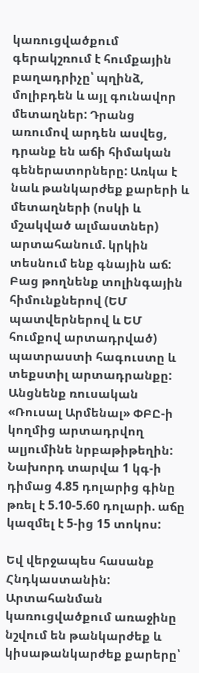կառուցվածքում գերակշռում է հումքային բաղադրիչը՝ պղինձ, մոլիբդեն և այլ գունավոր մետաղներ: Դրանց առումով արդեն ասվեց, դրանք են աճի հիմական գեներատորները: Առկա է նաև թանկարժեք քարերի և մետաղների (ոսկի և մշակված ալմաստներ) արտահանում. կրկին տեսնում ենք գնային աճ: Բաց թողնենք տոլինգային հիմունքներով (ԵՄ պատվերներով և ԵՄ հումքով արտադրված) պատրաստի հագուստը և տեքստիլ արտադրանքը: Անցնենք ռուսական «Ռուսալ Արմենալ» ՓԲԸ-ի կողմից արտադրվող ալյումինե նրբաթիթեղին: Նախորդ տարվա 1 կգ-ի դիմաց 4.85 դոլարից գինը թռել է 5.10-5.60 դոլարի. աճը կազմել է 5-ից 15 տոկոս:

Եվ վերջապես հասանք Հնդկաստանին: Արտահանման կառուցվածքում առաջինը նշվում են թանկարժեք և կիսաթանկարժեք քարերը՝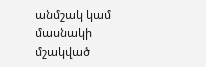անմշակ կամ մասնակի մշակված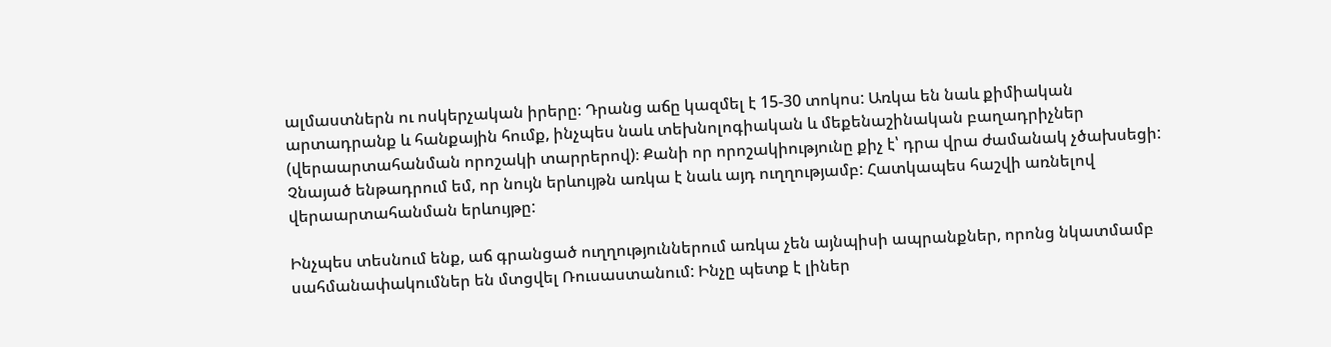ալմաստներն ու ոսկերչական իրերը։ Դրանց աճը կազմել է 15-30 տոկոս: Առկա են նաև քիմիական արտադրանք և հանքային հումք, ինչպես նաև տեխնոլոգիական և մեքենաշինական բաղադրիչներ (վերաարտահանման որոշակի տարրերով)։ Քանի որ որոշակիությունը քիչ է՝ դրա վրա ժամանակ չծախսեցի: Չնայած ենթադրում եմ, որ նույն երևույթն առկա է նաև այդ ուղղությամբ: Հատկապես հաշվի առնելով վերաարտահանման երևույթը:

Ինչպես տեսնում ենք, աճ գրանցած ուղղություններում առկա չեն այնպիսի ապրանքներ, որոնց նկատմամբ սահմանափակումներ են մտցվել Ռուսաստանում: Ինչը պետք է լիներ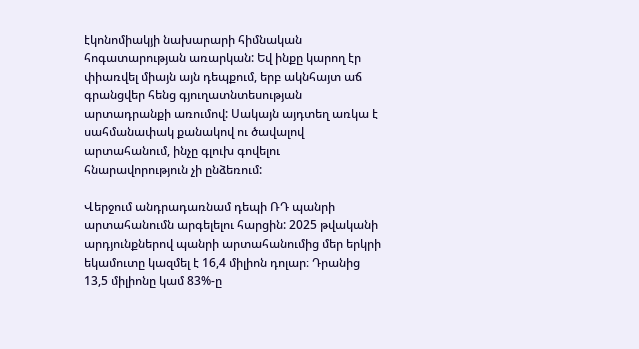էկոնոմիակյի նախարարի հիմնական հոգատարության առարկան: Եվ ինքը կարող էր փիառվել միայն այն դեպքում, երբ ակնհայտ աճ գրանցվեր հենց գյուղատնտեսության արտադրանքի առումով: Սակայն այդտեղ առկա է սահմանափակ քանակով ու ծավալով արտահանում, ինչը գլուխ գովելու հնարավորություն չի ընձեռում:

Վերջում անդրադառնամ դեպի ՌԴ պանրի արտահանումն արգելելու հարցին: 2025 թվականի արդյունքներով պանրի արտահանումից մեր երկրի եկամուտը կազմել է 16,4 միլիոն դոլար։ Դրանից 13,5 միլիոնը կամ 83%-ը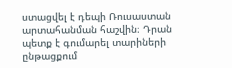ստացվել է դեպի Ռուսաստան արտահանման հաշվին։ Դրան պետք է գումարել տարիների ընթացքում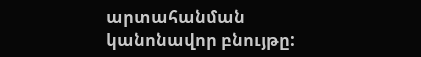արտահանման կանոնավոր բնույթը: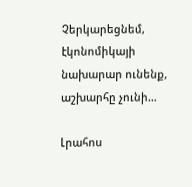Չերկարեցնեմ, էկոնոմիկայի նախարար ունենք, աշխարհը չունի…

Լրահոս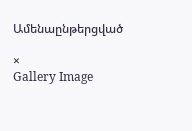Ամենաընթերցված

×
Gallery Image